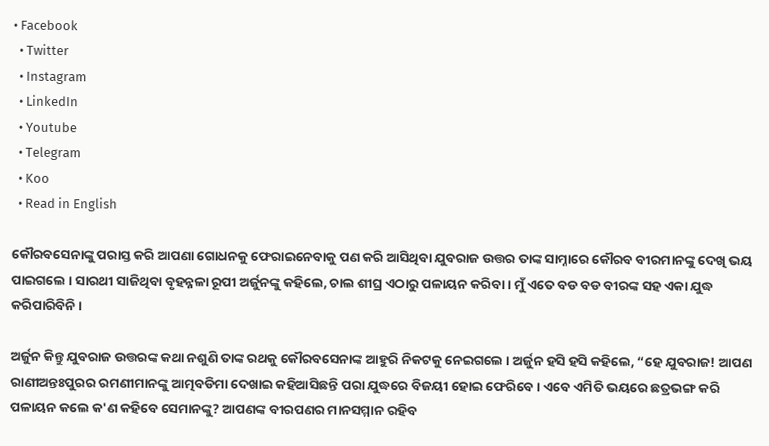• Facebook
  • Twitter
  • Instagram
  • LinkedIn
  • Youtube
  • Telegram
  • Koo
  • Read in English

କୌରବସେନାଙ୍କୁ ପରାସ୍ତ କରି ଆପଣା ଗୋଧନକୁ ଫେରାଇନେବାକୁ ପଣ କରି ଆସିଥିବା ଯୁବରାଜ ଉତ୍ତର ତାଙ୍କ ସାମ୍ନାରେ କୌରବ ବୀରମାନଙ୍କୁ ଦେଖି ଭୟ ପାଇଗଲେ । ସାରଥୀ ସାଜିଥିବା ବୃହନ୍ନଳା ରୂପୀ ଅର୍ଜୁନଙ୍କୁ କହିଲେ, ଚାଲ ଶୀଘ୍ର ଏଠାରୁ ପଳାୟନ କରିବା । ମୁଁ ଏତେ ବଡ ବଡ ବୀରଙ୍କ ସହ ଏକା ଯୁଦ୍ଧ କରିପାରିବିନି ।

ଅର୍ଜୁନ କିନ୍ତୁ ଯୁବରାଜ ଉତ୍ତରଙ୍କ କଥା ନଶୁଣି ତାଙ୍କ ରଥକୁ କୌରବସେନାଙ୍କ ଆହୁରି ନିକଟକୁ ନେଇଗଲେ । ଅର୍ଜୁନ ହସି ହସି କହିଲେ, “ହେ ଯୁବରାଜ! ଆପଣ ରାଣୀଅନ୍ତଃପୁରର ରମଣୀମାନଙ୍କୁ ଆତ୍ମବଡିମା ଦେଖାଇ କହିଆସିଛନ୍ତି ପରା ଯୁଦ୍ଧରେ ବିଜୟୀ ହୋଇ ଫେରିବେ । ଏବେ ଏମିତି ଭୟରେ ଛତ୍ରଭଙ୍ଗ କରି ପଳାୟନ କଲେ କ'ଣ କହିବେ ସେମାନଙ୍କୁ? ଆପଣଙ୍କ ବୀରପଣର ମାନସମ୍ମାନ ରହିବ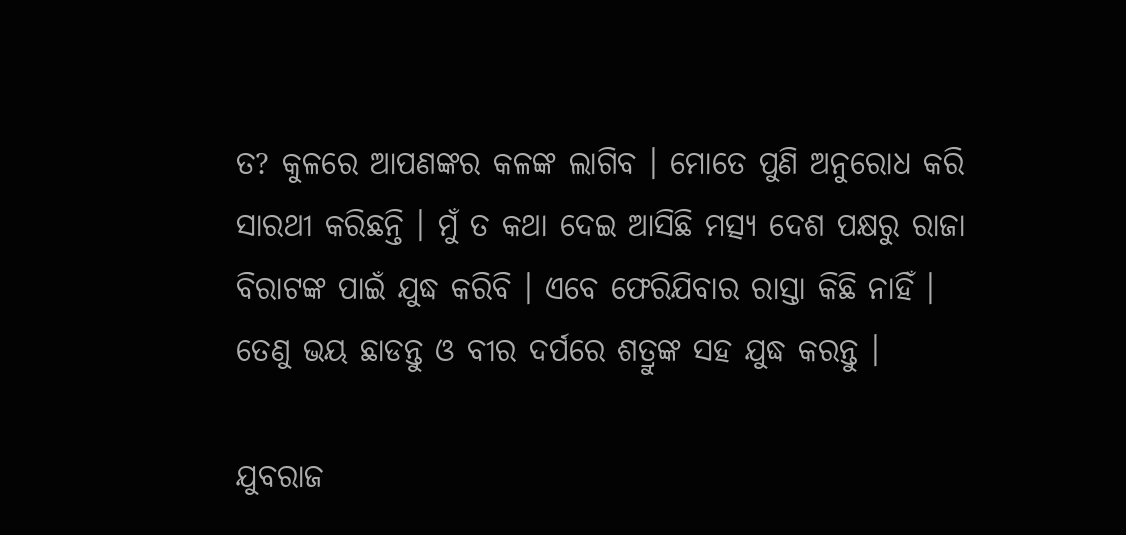ତ? କୁଳରେ ଆପଣଙ୍କର କଳଙ୍କ ଲାଗିବ । ମୋତେ ପୁଣି ଅନୁରୋଧ କରି ସାରଥୀ କରିଛନ୍ତି । ମୁଁ ତ କଥା ଦେଇ ଆସିଛି ମତ୍ସ୍ୟ ଦେଶ ପକ୍ଷରୁ ରାଜା ବିରାଟଙ୍କ ପାଇଁ ଯୁଦ୍ଧ କରିବି । ଏବେ ଫେରିଯିବାର ରାସ୍ତା କିଛି ନାହିଁ । ତେଣୁ ଭୟ ଛାଡନ୍ତୁ ଓ ବୀର ଦର୍ପରେ ଶତ୍ରୁଙ୍କ ସହ ଯୁଦ୍ଧ କରନ୍ତୁ ।

ଯୁବରାଜ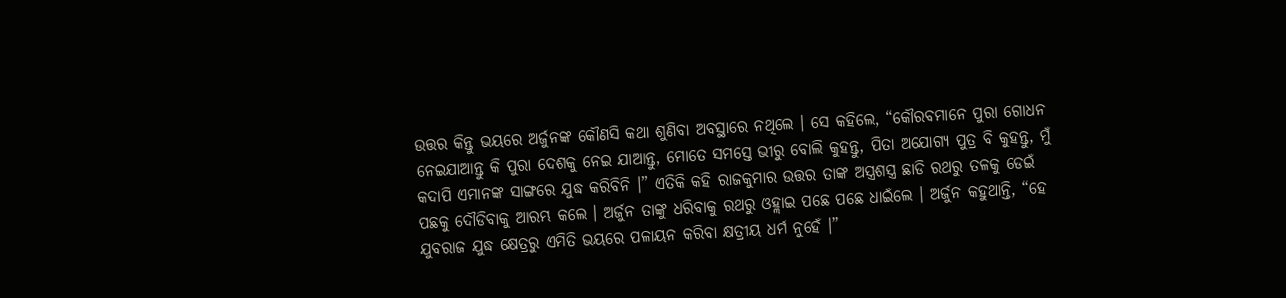ଉତ୍ତର କିନ୍ତୁ ଭୟରେ ଅର୍ଜୁନଙ୍କ କୌଣସି କଥା ଶୁଣିବା ଅବସ୍ଥାରେ ନଥିଲେ । ସେ କହିଲେ, “କୌରବମାନେ ପୁରା ଗୋଧନ ନେଇଯାଆନ୍ତୁ କି ପୁରା ଦେଶକୁ ନେଇ ଯାଆନ୍ତୁ, ମୋତେ ସମସ୍ତେ ଭୀରୁ ବୋଲି କୁହନ୍ତୁ, ପିତା ଅଯୋଗ୍ୟ ପୁତ୍ର ବି କୁହନ୍ତୁ, ମୁଁ କଦାପି ଏମାନଙ୍କ ସାଙ୍ଗରେ ଯୁଦ୍ଧ କରିବିନି ।” ଏତିକି କହି ରାଜକୁମାର ଉତ୍ତର ତାଙ୍କ ଅସ୍ତ୍ରଶସ୍ତ୍ର ଛାଡି ରଥରୁ ତଳକୁ ଡେଇଁ ପଛକୁ ଦୌଡିବାକୁ ଆରମ୍ଭ କଲେ । ଅର୍ଜୁନ ତାଙ୍କୁ ଧରିବାକୁ ରଥରୁ ଓହ୍ଲାଇ ପଛେ ପଛେ ଧାଇଁଲେ । ଅର୍ଜୁନ କହୁଥାନ୍ତି, “ହେ ଯୁବରାଜ ଯୁଦ୍ଧ କ୍ଷେତ୍ରରୁ ଏମିତି ଭୟରେ ପଳାୟନ କରିବା କ୍ଷତ୍ରୀୟ ଧର୍ମ ନୁହେଁ ।”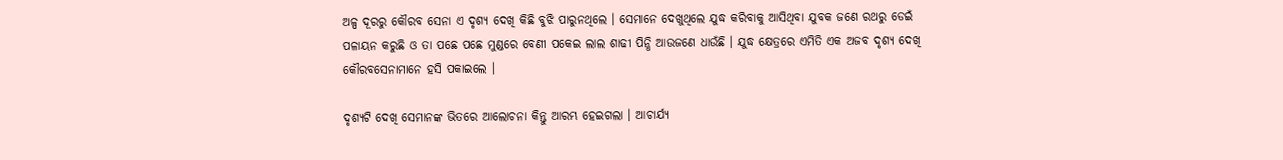ଅଳ୍ପ ଦୂରରୁ କୌରବ ସେନା ଏ ଦୃଶ୍ୟ ଦେଖି କିଛି ବୁଝି ପାରୁନଥିଲେ । ସେମାନେ ଦେଖୁଥିଲେ ଯୁଦ୍ଧ କରିବାକୁ ଆସିଥିବା ଯୁବକ ଜଣେ ରଥରୁ ଡେଇଁ ପଳାୟନ କରୁଛି ଓ ତା ପଛେ ପଛେ ମୁଣ୍ଡରେ ବେଣୀ ପକେଇ ଲାଲ ଶାଢୀ ପିନ୍ଧି ଆଉଜଣେ ଧାଉଁଛି । ଯୁଦ୍ଧ କ୍ଷେତ୍ରରେ ଏମିତି ଏକ ଅଜବ ଦୃଶ୍ୟ ଦେଖି କୌରବସେନାମାନେ ହସି ପକାଇଲେ ।

ଦୃଶ୍ୟଟି ଦେଖି ସେମାନଙ୍କ ଭିତରେ ଆଲୋଚନା କିନ୍ତୁ ଆରମ୍ଭ ହେଇଗଲା । ଆଚାର୍ଯ୍ୟ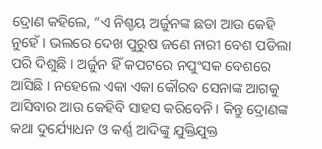ଦ୍ରୋଣ କହିଲେ, “ଏ ନିଶ୍ଚୟ ଅର୍ଜୁନଙ୍କ ଛଡା ଆଉ କେହି ନୁହେଁ । ଭଲରେ ଦେଖ ପୁରୁଷ ଜଣେ ନାରୀ ବେଶ ପଡିଲା ପରି ଦିଶୁଛି । ଅର୍ଜୁନ ହିଁ କପଟରେ ନପୁଂସକ ବେଶରେ ଆସିଛି । ନହେଲେ ଏକା ଏକା କୌରବ ସେନାଙ୍କ ଆଗକୁ ଆସିବାର ଆଉ କେହିବି ସାହସ କରିବେନି । କିନ୍ତୁ ଦ୍ରୋଣଙ୍କ କଥା ଦୁର୍ଯ୍ୟୋଧନ ଓ କର୍ଣ୍ଣ ଆଦିଙ୍କୁ ଯୁକ୍ତିଯୁକ୍ତ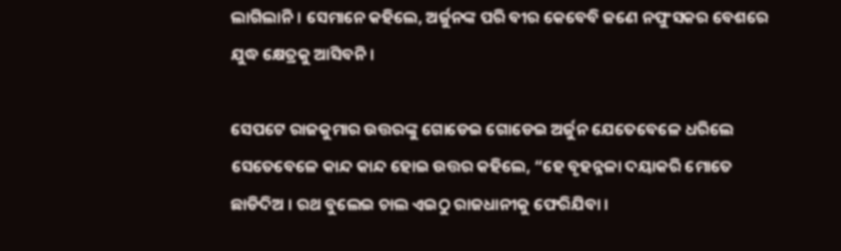ଲାଗିଲାନି। ସେମାନେ କହିଲେ, ଅର୍ଜୁନଙ୍କ ପରି ବୀର କେବେବି ଜଣେ ନପୁଂସକର ବେଶରେ ଯୁଦ୍ଧ କ୍ଷେତ୍ରକୁ ଆସିବନି ।

ସେପଟେ ରାଜକୁମାର ଉତ୍ତରଙ୍କୁ ଗୋଡେଇ ଗୋଡେଇ ଅର୍ଜୁନ ଯେତେବେଳେ ଧରିଲେ ସେତେବେଳେ କାନ୍ଦ କାନ୍ଦ ହୋଇ ଉତ୍ତର କହିଲେ, “ହେ ବୃହନ୍ନଳା ଦୟାକରି ମୋତେ ଛାଡିଦିଅ । ରଥ ବୁଲେଇ ଚାଲ ଏଇଠୁ ରାଜଧାନୀକୁ ଫେରିଯିବା ।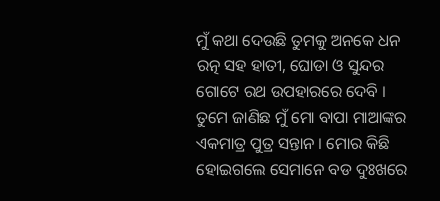ମୁଁ କଥା ଦେଉଛି ତୁମକୁ ଅନକେ ଧନ ରତ୍ନ ସହ ହାତୀ, ଘୋଡା ଓ ସୁନ୍ଦର ଗୋଟେ ରଥ ଉପହାରରେ ଦେବି । ତୁମେ ଜାଣିଛ ମୁଁ ମୋ ବାପା ମାଆଙ୍କର ଏକମାତ୍ର ପୁତ୍ର ସନ୍ତାନ । ମୋର କିଛି ହୋଇଗଲେ ସେମାନେ ବଡ ଦୁଃଖରେ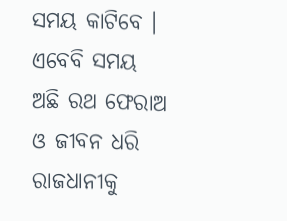ସମୟ କାଟିବେ । ଏବେବି ସମୟ ଅଛି ରଥ ଫେରାଅ ଓ ଜୀବନ ଧରି ରାଜଧାନୀକୁ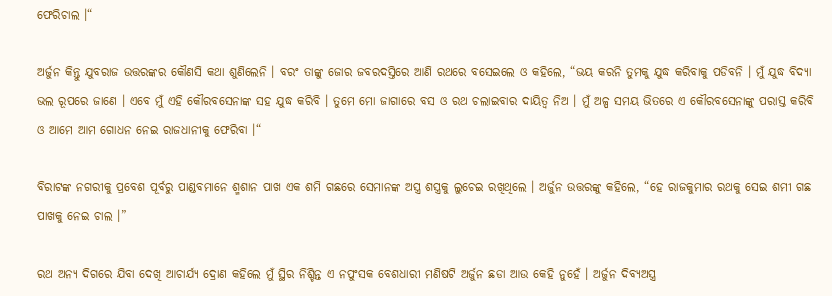ଫେରିଚାଲ ।“

ଅର୍ଜୁନ କିନ୍ତୁ ଯୁବରାଜ ଉତ୍ତରଙ୍କର କୌଣସି କଥା ଶୁଣିଲେନି । ବରଂ ତାଙ୍କୁ ଜୋର ଜବରଦସ୍ତିରେ ଆଣି ରଥରେ ବସେଇଲେ ଓ କହିଲେ, “ଭୟ କରନି ତୁମକୁ ଯୁଦ୍ଧ କରିବାକୁ ପଡିବନି । ମୁଁ ଯୁଦ୍ଧ ବିଦ୍ୟା ଭଲ ରୂପରେ ଜାଣେ । ଏବେ ମୁଁ ଏହି କୌରବସେନାଙ୍କ ସହ ଯୁଦ୍ଧ କରିବି । ତୁମେ ମୋ ଜାଗାରେ ବସ ଓ ରଥ ଚଲାଇବାର ଦାୟିତ୍ୱ ନିଅ । ମୁଁ ଅଳ୍ପ ସମୟ ଭିତରେ ଏ କୌରବସେନାଙ୍କୁ ପରାସ୍ତ କରିବି ଓ ଆମେ ଆମ ଗୋଧନ ନେଇ ରାଜଧାନୀକୁ ଫେରିବା ।“

ବିରାଟଙ୍କ ନଗରୀକୁ ପ୍ରବେଶ ପୂର୍ବରୁ ପାଣ୍ଡବମାନେ ଶ୍ମଶାନ ପାଖ ଏକ ଶମି ଗଛରେ ସେମାନଙ୍କ ଅସ୍ତ୍ର ଶସ୍ତ୍ରକୁ ଲୁଚେଇ ରଖିଥିଲେ । ଅର୍ଜୁନ ଉତ୍ତରଙ୍କୁ କହିଲେ, “ହେ ରାଜକୁମାର ରଥକୁ ସେଇ ଶମୀ ଗଛ ପାଖକୁ ନେଇ ଚାଲ ।”

ରଥ ଅନ୍ୟ ଦିଗରେ ଯିବା ଦେଖି ଆଚାର୍ଯ୍ୟ ଦ୍ରୋଣ କହିଲେ ମୁଁ ସ୍ଥିର ନିଶ୍ଚିନ୍ତ ଏ ନପୁଂସକ ବେଶଧାରୀ ମଣିଷଟି ଅର୍ଜୁନ ଛଡା ଆଉ କେହି ନୁହେଁ । ଅର୍ଜୁନ ଦିବ୍ୟଅସ୍ତ୍ର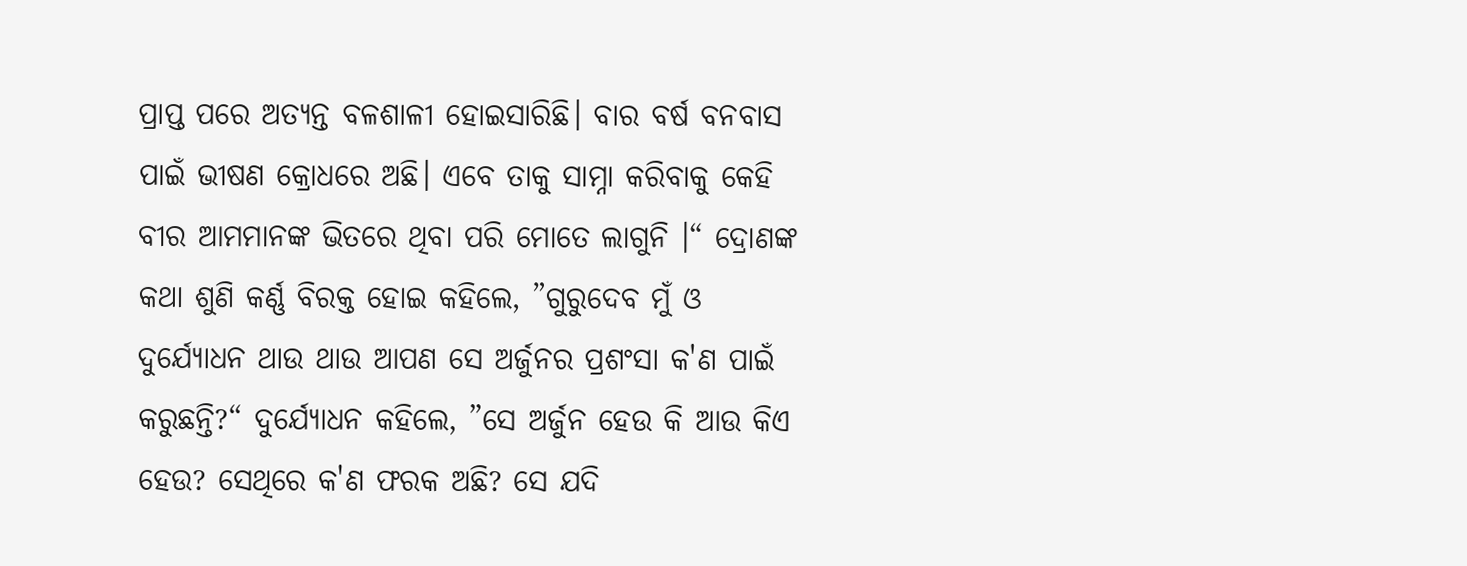ପ୍ରାପ୍ତ ପରେ ଅତ୍ୟନ୍ତ ବଳଶାଳୀ ହୋଇସାରିଛି। ବାର ବର୍ଷ ବନବାସ ପାଇଁ ଭୀଷଣ କ୍ରୋଧରେ ଅଛି। ଏବେ ତାକୁ ସାମ୍ନା କରିବାକୁ କେହି ବୀର ଆମମାନଙ୍କ ଭିତରେ ଥିବା ପରି ମୋତେ ଲାଗୁନି ।“ ଦ୍ରୋଣଙ୍କ କଥା ଶୁଣି କର୍ଣ୍ଣ ବିରକ୍ତ ହୋଇ କହିଲେ, ”ଗୁରୁଦେବ ମୁଁ ଓ ଦୁର୍ଯ୍ୟୋଧନ ଥାଉ ଥାଉ ଆପଣ ସେ ଅର୍ଜୁନର ପ୍ରଶଂସା କ'ଣ ପାଇଁ କରୁଛନ୍ତି?“ ଦୁର୍ଯ୍ୟୋଧନ କହିଲେ, ”ସେ ଅର୍ଜୁନ ହେଉ କି ଆଉ କିଏ ହେଉ? ସେଥିରେ କ'ଣ ଫରକ ଅଛି? ସେ ଯଦି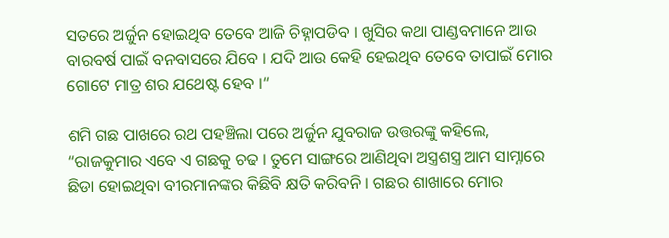ସତରେ ଅର୍ଜୁନ ହୋଇଥିବ ତେବେ ଆଜି ଚିହ୍ନାପଡିବ । ଖୁସିର କଥା ପାଣ୍ଡବମାନେ ଆଉ ବାରବର୍ଷ ପାଇଁ ବନବାସରେ ଯିବେ । ଯଦି ଆଉ କେହି ହେଇଥିବ ତେବେ ତାପାଇଁ ମୋର ଗୋଟେ ମାତ୍ର ଶର ଯଥେଷ୍ଟ ହେବ ।“

ଶମି ଗଛ ପାଖରେ ରଥ ପହଞ୍ଚିଲା ପରେ ଅର୍ଜୁନ ଯୁବରାଜ ଉତ୍ତରଙ୍କୁ କହିଲେ, “ରାଜକୁମାର ଏବେ ଏ ଗଛକୁ ଚଢ । ତୁମେ ସାଙ୍ଗରେ ଆଣିଥିବା ଅସ୍ତ୍ରଶସ୍ତ୍ର ଆମ ସାମ୍ନାରେ ଛିଡା ହୋଇଥିବା ବୀରମାନଙ୍କର କିଛିବି କ୍ଷତି କରିବନି । ଗଛର ଶାଖାରେ ମୋର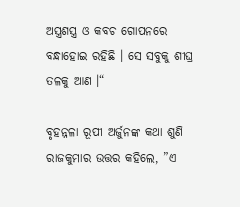ଅସ୍ତ୍ରଶସ୍ତ୍ର ଓ କବଚ ଗୋପନରେ ବନ୍ଧାହୋଇ ରହିଛି । ସେ ସବୁକୁ ଶୀଘ୍ର ତଳକୁ ଆଣ ।“

ବୃହନ୍ନଳା ରୂପୀ ଅର୍ଜୁନଙ୍କ କଥା ଶୁଣି ରାଜକୁମାର ଉତ୍ତର କହିଲେ, ”ଏ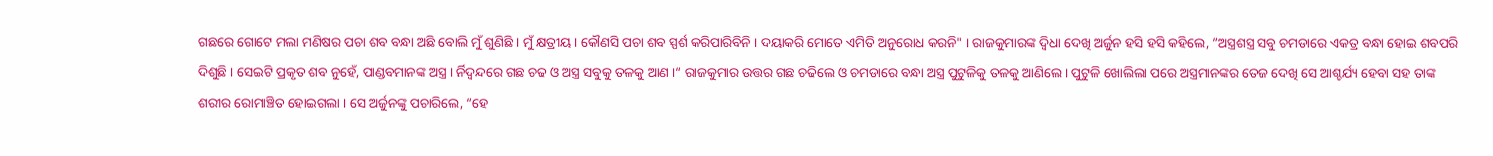ଗଛରେ ଗୋଟେ ମଲା ମଣିଷର ପଚା ଶବ ବନ୍ଧା ଅଛି ବୋଲି ମୁଁ ଶୁଣିଛି । ମୁଁ କ୍ଷତ୍ରୀୟ । କୌଣସି ପଚା ଶବ ସ୍ପର୍ଶ କରିପାରିବିନି । ଦୟାକରି ମୋତେ ଏମିତି ଅନୁରୋଧ କରନି" । ରାଜକୁମାରଙ୍କ ଦ୍ୱିଧା ଦେଖି ଅର୍ଜୁନ ହସି ହସି କହିଲେ, ”ଅସ୍ତ୍ରଶସ୍ତ୍ର ସବୁ ଚମଡାରେ ଏକତ୍ର ବନ୍ଧା ହୋଇ ଶବପରି ଦିଶୁଛି । ସେଇଟି ପ୍ରକୃତ ଶବ ନୁହେଁ, ପାଣ୍ଡବମାନଙ୍କ ଅସ୍ତ୍ର । ର୍ନିଦ୍ୱନ୍ଦରେ ଗଛ ଚଢ ଓ ଅସ୍ତ୍ର ସବୁକୁ ତଳକୁ ଆଣ ।“ ରାଜକୁମାର ଉତ୍ତର ଗଛ ଚଢିଲେ ଓ ଚମଡାରେ ବନ୍ଧା ଅସ୍ତ୍ର ପୁଟୁଳିକୁ ତଳକୁ ଆଣିଲେ । ପୁଟୁଳି ଖୋଲିଲା ପରେ ଅସ୍ତ୍ରମାନଙ୍କର ତେଜ ଦେଖି ସେ ଆଶ୍ଚର୍ଯ୍ୟ ହେବା ସହ ତାଙ୍କ ଶରୀର ରୋମାଞ୍ଚିତ ହୋଇଗଲା । ସେ ଅର୍ଜୁନଙ୍କୁ ପଚାରିଲେ, “ହେ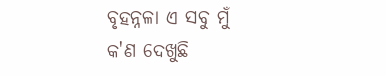ବୃହନ୍ନଳା ଏ ସବୁ ମୁଁ କ'ଣ ଦେଖୁଛି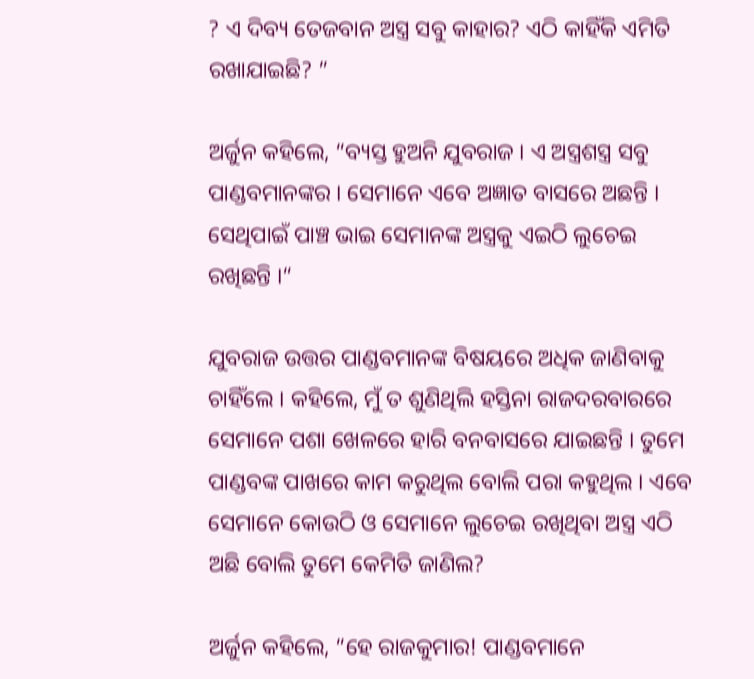? ଏ ଦିବ୍ୟ ତେଜବାନ ଅସ୍ତ୍ର ସବୁ କାହାର? ଏଠି କାହିଁକି ଏମିତି ରଖାଯାଇଛି? ”

ଅର୍ଜୁନ କହିଲେ, “ବ୍ୟସ୍ତ ହୁଅନି ଯୁବରାଜ । ଏ ଅସ୍ତ୍ରଶସ୍ତ୍ର ସବୁ ପାଣ୍ଡବମାନଙ୍କର । ସେମାନେ ଏବେ ଅଜ୍ଞାତ ବାସରେ ଅଛନ୍ତି । ସେଥିପାଇଁ ପାଞ୍ଚ ଭାଇ ସେମାନଙ୍କ ଅସ୍ତ୍ରକୁ ଏଇଠି ଲୁଚେଇ ରଖିଛନ୍ତି ।“

ଯୁବରାଜ ଉତ୍ତର ପାଣ୍ଡବମାନଙ୍କ ବିଷୟରେ ଅଧିକ ଜାଣିବାକୁ ଚାହିଁଲେ । କହିଲେ, ମୁଁ ତ ଶୁଣିଥିଲି ହସ୍ତିନା ରାଜଦରବାରରେ ସେମାନେ ପଶା ଖେଳରେ ହାରି ବନବାସରେ ଯାଇଛନ୍ତି । ତୁମେ ପାଣ୍ଡବଙ୍କ ପାଖରେ କାମ କରୁଥିଲ ବୋଲି ପରା କହୁଥିଲ । ଏବେ ସେମାନେ କୋଉଠି ଓ ସେମାନେ ଲୁଚେଇ ରଖିଥିବା ଅସ୍ତ୍ର ଏଠି ଅଛି ବୋଲି ତୁମେ କେମିତି ଜାଣିଲ?

ଅର୍ଜୁନ କହିଲେ, “ହେ ରାଜକୁମାର! ପାଣ୍ଡବମାନେ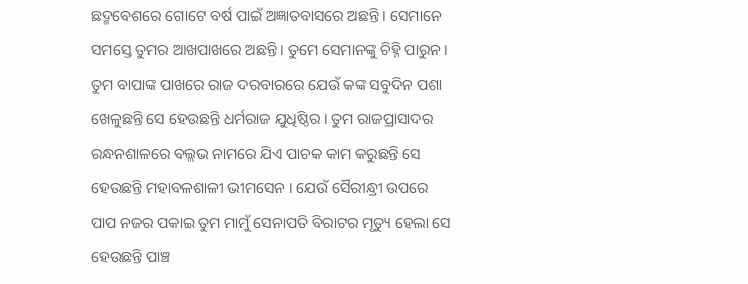ଛଦ୍ମବେଶରେ ଗୋଟେ ବର୍ଷ ପାଇଁ ଅଜ୍ଞାତବାସରେ ଅଛନ୍ତି । ସେମାନେ ସମସ୍ତେ ତୁମର ଆଖପାଖରେ ଅଛନ୍ତି । ତୁମେ ସେମାନଙ୍କୁ ଚିହ୍ନି ପାରୁନ । ତୁମ ବାପାଙ୍କ ପାଖରେ ରାଜ ଦରବାରରେ ଯେଉଁ କଙ୍କ ସବୁଦିନ ପଶା ଖେଳୁଛନ୍ତି ସେ ହେଉଛନ୍ତି ଧର୍ମରାଜ ଯୁଧିଷ୍ଠିର । ତୁମ ରାଜପ୍ରାସାଦର ରନ୍ଧନଶାଳରେ ବଲ୍ଲଭ ନାମରେ ଯିଏ ପାଚକ କାମ କରୁଛନ୍ତି ସେ ହେଉଛନ୍ତି ମହାବଳଶାଳୀ ଭୀମସେନ । ଯେଉଁ ସୈରୀନ୍ଧ୍ରୀ ଉପରେ ପାପ ନଜର ପକାଇ ତୁମ ମାମୁଁ ସେନାପତି ବିରାଟର ମୃତ୍ୟୁ ହେଲା ସେ ହେଉଛନ୍ତି ପାଞ୍ଚ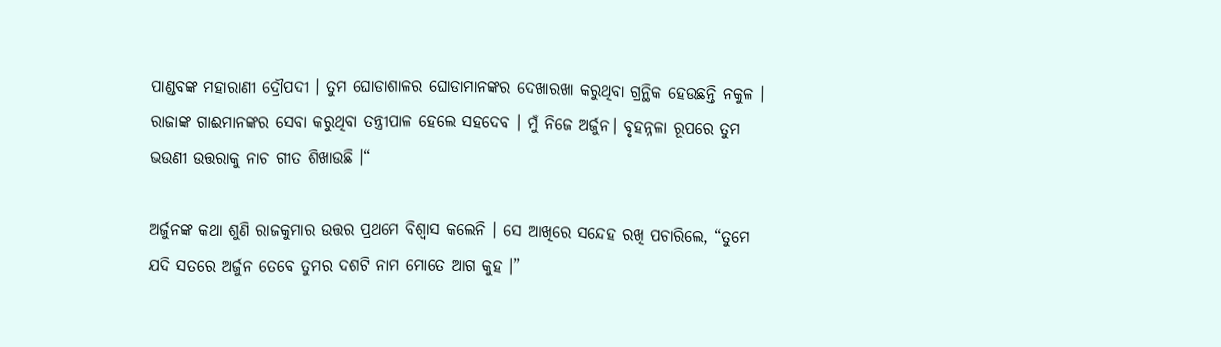ପାଣ୍ଡବଙ୍କ ମହାରାଣୀ ଦ୍ରୌପଦୀ । ତୁମ ଘୋଡାଶାଳର ଘୋଡାମାନଙ୍କର ଦେଖାରଖା କରୁଥିବା ଗ୍ରନ୍ଥିକ ହେଉଛନ୍ତି ନକୁଳ । ରାଜାଙ୍କ ଗାଈମାନଙ୍କର ସେବା କରୁଥିବା ତନ୍ତ୍ରୀପାଳ ହେଲେ ସହଦେବ । ମୁଁ ନିଜେ ଅର୍ଜୁନ। ବୃହନ୍ନଳା ରୂପରେ ତୁମ ଭଉଣୀ ଉତ୍ତରାକୁ ନାଚ ଗୀତ ଶିଖାଉଛି ।“

ଅର୍ଜୁନଙ୍କ କଥା ଶୁଣି ରାଜକୁମାର ଉତ୍ତର ପ୍ରଥମେ ବିଶ୍ୱାସ କଲେନି । ସେ ଆଖିରେ ସନ୍ଦେହ ରଖି ପଚାରିଲେ, “ତୁମେ ଯଦି ସତରେ ଅର୍ଜୁନ ତେବେ ତୁମର ଦଶଟି ନାମ ମୋତେ ଆଗ କୁହ ।”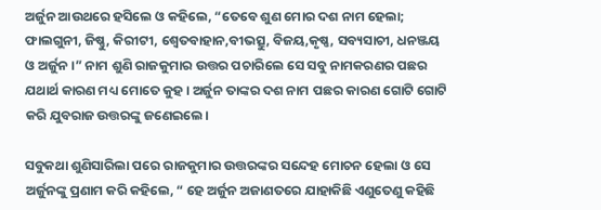ଅର୍ଜୁନ ଆଉଥରେ ହସିଲେ ଓ କହିଲେ, “ତେବେ ଶୁଣ ମୋର ଦଶ ନାମ ହେଲା; ଫାଲଗୁନୀ, ଜିଷ୍ଣୁ, କିରୀଟୀ, ଶ୍ୱେତବାହାନ,ବୀଭତ୍ସୁ, ବିଜୟ,କୃଷ୍ଣ, ସବ୍ୟସାଚୀ, ଧନଞ୍ଜୟ ଓ ଅର୍ଜୁନ ।” ନାମ ଶୁଣି ରାଜକୁମାର ଉତ୍ତର ପଚାରିଲେ ସେ ସବୁ ନାମକରଣର ପଛର ଯଥାର୍ଥ କାରଣ ମଧ୍ୟ ମୋତେ କୁହ । ଅର୍ଜୁନ ତାଙ୍କର ଦଶ ନାମ ପଛର କାରଣ ଗୋଟି ଗୋଟି କରି ଯୁବରାଜ ଉତ୍ତରଙ୍କୁ ଜଣେଇଲେ।

ସବୁକଥା ଶୁଣିସାରିଲା ପରେ ରାଜକୁମାର ଉତ୍ତରଙ୍କର ସନ୍ଦେହ ମୋଚନ ହେଲା ଓ ସେ ଅର୍ଜୁନଙ୍କୁ ପ୍ରଣାମ କରି କହିଲେ, “ ହେ ଅର୍ଜୁନ ଅଜାଣତରେ ଯାହାକିଛି ଏଣୁତେଣୁ କହିଛି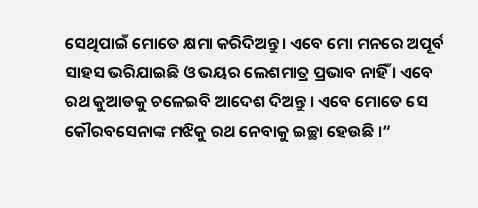ସେଥିପାଇଁ ମୋତେ କ୍ଷମା କରିଦିଅନ୍ତୁ। ଏବେ ମୋ ମନରେ ଅପୂର୍ବ ସାହସ ଭରିଯାଇଛି ଓ ଭୟର ଲେଶମାତ୍ର ପ୍ରଭାବ ନାହିଁ । ଏବେ ରଥ କୁଆଡକୁ ଚଳେଇବି ଆଦେଶ ଦିଅନ୍ତୁ । ଏବେ ମୋତେ ସେ କୌରବସେନାଙ୍କ ମଝିକୁ ରଥ ନେବାକୁ ଇଚ୍ଛା ହେଉଛି ।“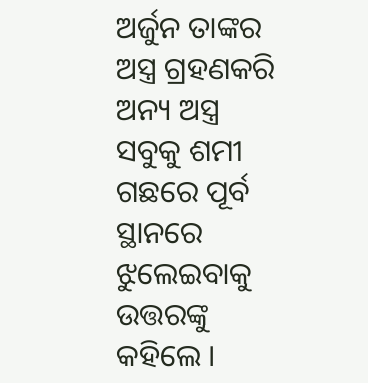ଅର୍ଜୁନ ତାଙ୍କର ଅସ୍ତ୍ର ଗ୍ରହଣକରି ଅନ୍ୟ ଅସ୍ତ୍ର ସବୁକୁ ଶମୀ ଗଛରେ ପୂର୍ବ ସ୍ଥାନରେ ଝୁଲେଇବାକୁ ଉତ୍ତରଙ୍କୁ କହିଲେ ।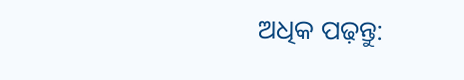ଅଧିକ ପଢ଼ନ୍ତୁ: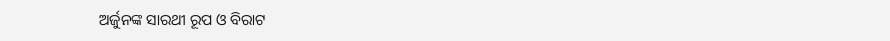ଅର୍ଜୁନଙ୍କ ସାରଥୀ ରୂପ ଓ ବିରାଟ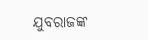ଯୁବରାଜଙ୍କ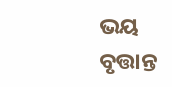ଭୟ ବୃତ୍ତାନ୍ତ